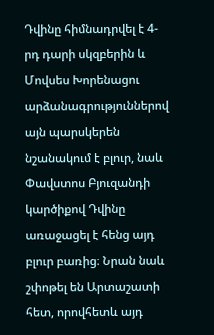Դվինը հիմնադրվել է 4-րդ դարի սկզբերին և Մովսես Խորենացու արձանագրություններով այն պարսկերեն նշանակում է բլուր, նաև Փավստոս Բյուզանդի կարծիքով Դվինը առաջացել է հենց այդ բլուր բառից։ Նրան նաև շփոթել են Արտաշատի հետ, որովհետև այդ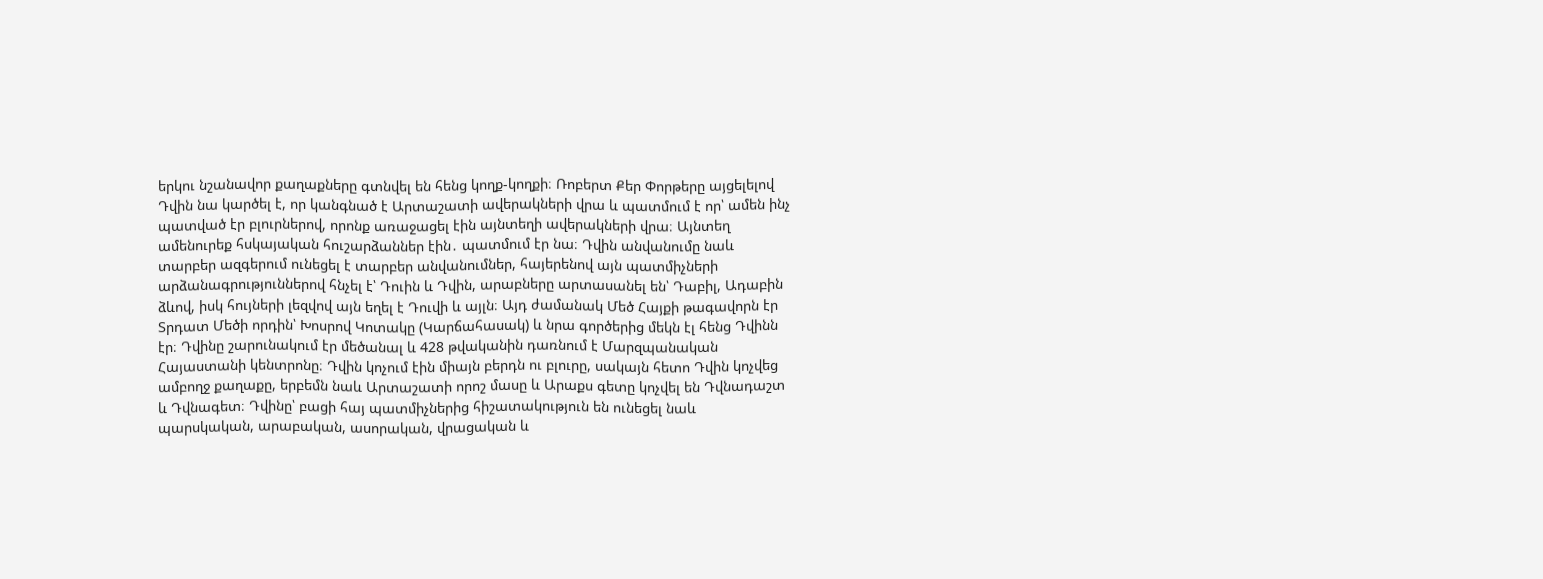երկու նշանավոր քաղաքները գտնվել են հենց կողք-կողքի։ Ռոբերտ Քեր Փորթերը այցելելով Դվին նա կարծել է, որ կանգնած է Արտաշատի ավերակների վրա և պատմում է որ՝ ամեն ինչ պատված էր բլուրներով, որոնք առաջացել էին այնտեղի ավերակների վրա։ Այնտեղ ամենուրեք հսկայական հուշարձաններ էին․ պատմում էր նա։ Դվին անվանումը նաև տարբեր ազգերում ունեցել է տարբեր անվանումներ, հայերենով այն պատմիչների արձանագրություններով հնչել է՝ Դուին և Դվին, արաբները արտասանել են՝ Դաբիլ, Ադաբին ձևով, իսկ հույների լեզվով այն եղել է Դուվի և այլն։ Այդ ժամանակ Մեծ Հայքի թագավորն էր Տրդատ Մեծի որդին՝ Խոսրով Կոտակը (Կարճահասակ) և նրա գործերից մեկն էլ հենց Դվինն էր։ Դվինը շարունակում էր մեծանալ և 428 թվականին դառնում է Մարզպանական Հայաստանի կենտրոնը։ Դվին կոչում էին միայն բերդն ու բլուրը, սակայն հետո Դվին կոչվեց ամբողջ քաղաքը, երբեմն նաև Արտաշատի որոշ մասը և Արաքս գետը կոչվել են Դվնադաշտ և Դվնագետ։ Դվինը՝ բացի հայ պատմիչներից հիշատակություն են ունեցել նաև պարսկական, արաբական, ասորական, վրացական և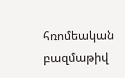հռոմեական բազմաթիվ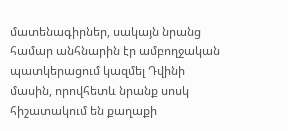մատենագիրներ, սակայն նրանց համար անհնարին էր ամբողջական պատկերացում կազմել Դվինի մասին, որովհետև նրանք սոսկ հիշատակում են քաղաքի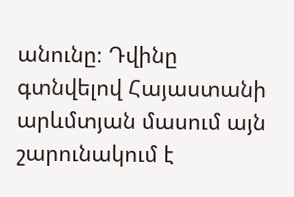անունը։ Դվինը գտնվելով Հայաստանի արևմտյան մասում այն շարունակում է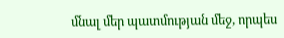մնալ մեր պատմության մեջ, որպես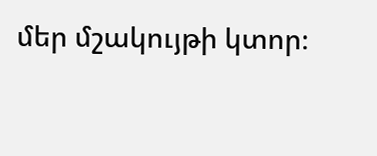մեր մշակույթի կտոր։